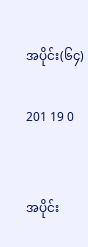အပိုင်း(၆၄)

201 19 0


အပိုင်း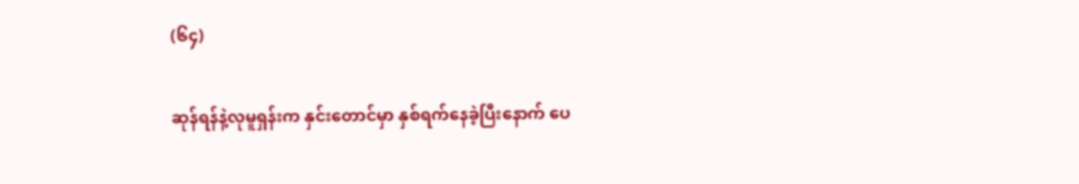(၆၄)

ဆုန်ရန်နဲ့လုမူရှန်းက နှင်းတောင်မှာ နှစ်ရက်နေခဲ့ပြီးနောက် ပေ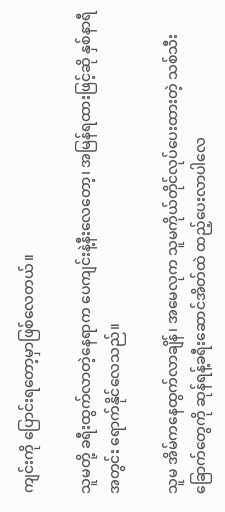ကျင်းကို ပြောင်းရတော့မှာဖြစ်လေတယ်။

သူမတို့ ခရီးထွက်လာတဲ့နေရာက ပေကျင်းနဲ့နီးလေတော့၊ အမြန်ရထားဖြင့်ဆို နှစ်နာရီအတွင်း ရောက်နိုင်လေသည်။

သူမ အိမ်ကနေထွက်လာချိန်၊ အမေလုက သူမကိုယ်တိုင်လုပ်ပေးထားတဲ့ သစ်သီးခြောက်တွေကို ဆုန်ရန့်ခရီးဆောင်အိတ်ထဲ ထည့်ပေးလာပါလေ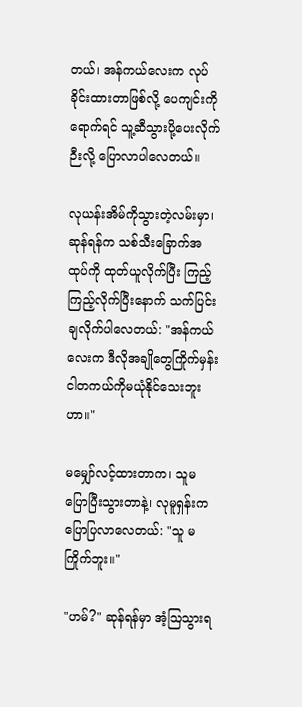တယ်၊ အန်ကယ်လေးက လုပ်ခိုင်းထားတာဖြစ်လို့ ပေကျင်းကိုရောက်ရင် သူ့ဆီသွားပို့ပေးလိုက်ဉီးလို့ ပြောလာပါလေတယ်။

လုယန်းအိမ်ကိုသွားတဲ့လမ်းမှာ၊ ဆုန်ရန်က သစ်သီးခြောက်အထုပ်ကို ထုတ်ယူလိုက်ပြီး ကြည့်ကြည့်လိုက်ပြီးနောက် သက်ပြင်းချလိုက်ပါလေတယ်: "အန်ကယ်လေးက ဒီလိုအချိုတွေကြိုက်မှန်း ငါတကယ်ကိုမယုံနိုင်သေးဘူးဟာ။"

မမျှော်လင့်ထားတာက၊ သူမပြောပြီးသွားတာနဲ့၊ လုမူရှန်းက ပြောပြလာလေတယ်: "သူ မကြိုက်ဘူး။"

"ဟမ်?" ဆုန်ရန်မှာ အံ့ဩသွားရ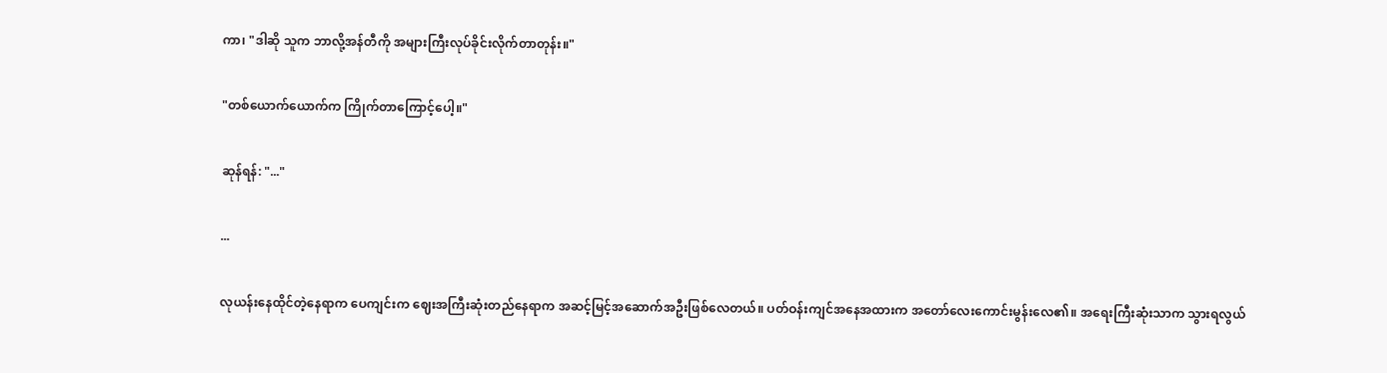ကာ၊ "ဒါဆို သူက ဘာလို့အန်တီကို အများကြီးလုပ်ခိုင်းလိုက်တာတုန်း။"

"တစ်ယောက်ယောက်က ကြိုက်တာကြောင့်ပေါ့။"

ဆုန်ရန်: "..."

...

လုယန်းနေထိုင်တဲ့နေရာက ပေကျင်းက ဈေးအကြီးဆုံးတည်နေရာက အဆင့်မြင့်အဆောက်အဦးဖြစ်လေတယ်။ ပတ်ဝန်းကျင်အနေအထားက အတော်လေးကောင်းမွန်းလေ၏။ အရေးကြီးဆုံးသာက သွားရလွယ်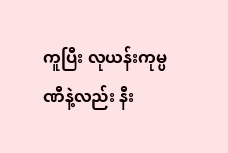ကူပြီး လုယန်းကုမ္ပဏီနဲ့လည်း နီး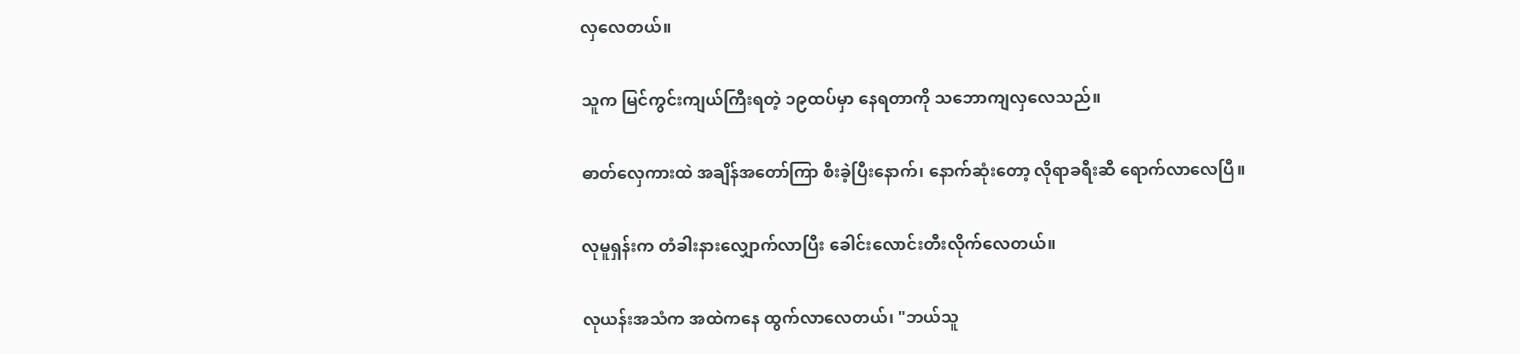လှလေတယ်။

သူက မြင်ကွင်းကျယ်ကြီးရတဲ့ ၁၉ထပ်မှာ နေရတာကို သဘောကျလှလေသည်။

ဓာတ်လှေကားထဲ အချိန်အတော်ကြာ စီးခဲ့ပြီးနောက်၊ နောက်ဆုံးတော့ လိုရာခရီးဆီ ရောက်လာလေပြီ။

လုမူရှန်းက တံခါးနားလျှောက်လာပြီး ခေါင်းလောင်းတီးလိုက်လေတယ်။

လုယန်းအသံက အထဲကနေ ထွက်လာလေတယ်၊ "ဘယ်သူ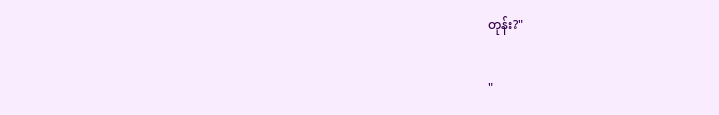တုန်း?"

"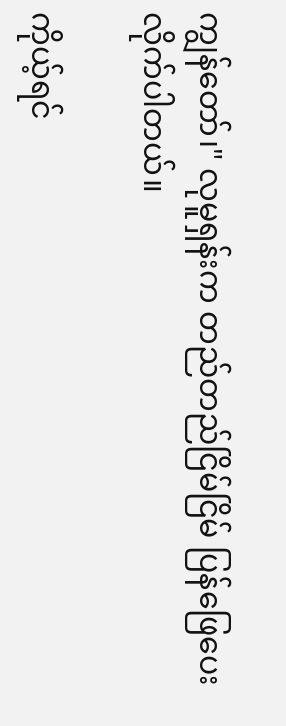ကျွန်တော်၊" လုမူရှန်းက တည်တည်ငြိမ်ငြိမ် ပြန်ဖြေပေးလိုက်ပါတယ်။

ကိုယ့်ရင်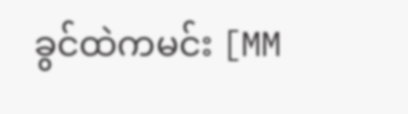ခွင်ထဲကမင်း [MM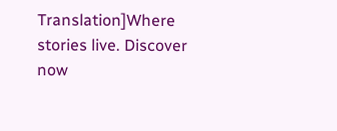Translation]Where stories live. Discover now